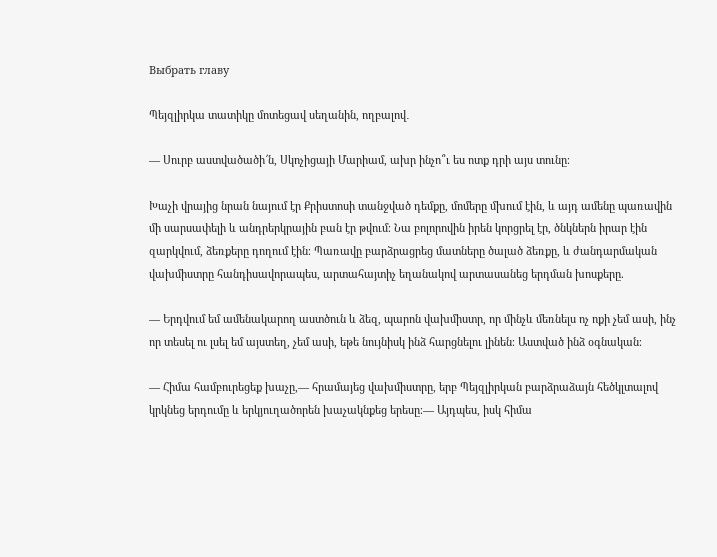Выбрать главу

Պեյզլիրկա տատիկը մոտեցավ սեղանին, ողբալով․

— Սուրբ աստվածածի՜ն, Սկոչիցայի Մարիամ, ախր ինչո՞ւ ես ոտք դրի այս տունը։

Խաչի վրայից նրան նայում էր Քրիստոսի տանջված դեմքը, մոմերը մխում էին, և այդ ամենը պառավին մի սարսափելի և անդրերկրային բան էր թվում։ Նա բոլորովին իրեն կորցրել էր, ծնկներն իրար էին զարկվում, ձեռքերը դողում էին։ Պառավը բարձրացրեց մատները ծալած ձեռքը, և ժանդարմական վախմիստրը հանդիսավորապես, արտահայտիչ եղանակով արտասանեց երդման խոսքերը.

— Երդվում եմ ամենակարող աստծուն և ձեզ, պարոն վախմիստր, որ մինչև մեռնելս ոչ ոքի չեմ ասի, ինչ որ տեսել ու լսել եմ այստեղ, չեմ ասի, եթե նույնիսկ ինձ հարցնելու լինեն։ Աստված ինձ օգնական։

— Հիմա համբուրեցեք խաչը,— հրամայեց վախմիստրը, երբ Պեյզլիրկան բարձրաձայն հեծկլտալով կրկնեց երդումը և երկյուղածորեն խաչակնքեց երեսը։— Այդպես, իսկ հիմա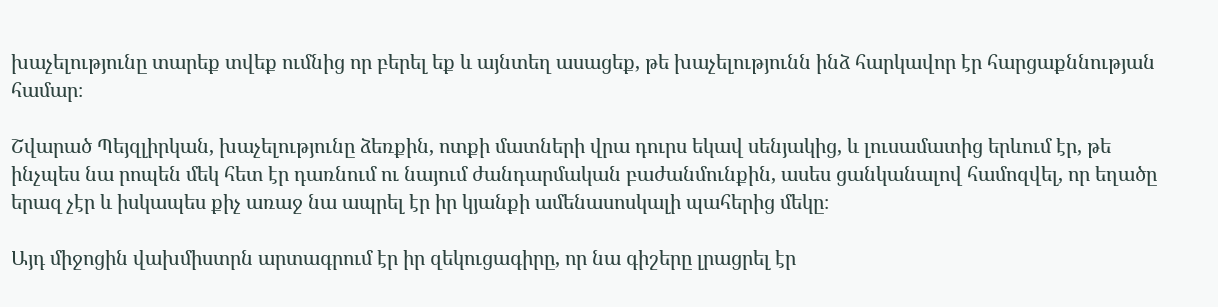խաչելությունը տարեք տվեք ումնից որ բերել եք և այնտեղ ասացեք, թե խաչելությունն ինձ հարկավոր էր հարցաքննության համար։

Շվարած Պեյզլիրկան, խաչելությունը ձեռքին, ոտքի մատների վրա դուրս եկավ սենյակից, և լուսամատից երևում էր, թե ինչպես նա րոպեն մեկ հետ էր դառնում ու նայում ժանդարմական բաժանմունքին, ասես ցանկանալով համոզվել, որ եղածը երազ չէր և իսկապես քիչ առաջ նա ապրել էր իր կյանքի ամենասոսկալի պահերից մեկը։

Այդ միջոցին վախմիստրն արտագրում էր իր զեկուցագիրը, որ նա գիշերը լրացրել էր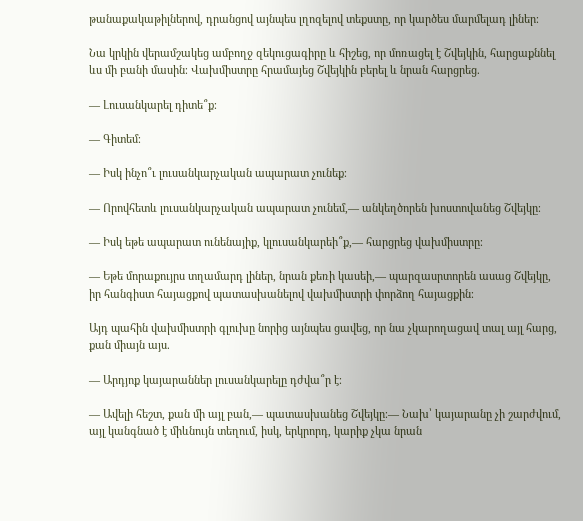թանաքակաթիլներով, դրանցով այնպես լղոզելով տեքստը, որ կարծես մարմելադ լիներ։

Նա կրկին վերամշակեց ամբողջ զեկուցագիրը և հիշեց, որ մոռացել է Շվեյկին, հարցաքննել ևս մի բանի մասին։ Վախմիստրը հրամայեց Շվեյկին բերել և նրան հարցրեց.

— Լուսանկարել դիտե՞ք։

— Գիտեմ։

— Իսկ ինչո՞ւ լուսանկարչական ապարատ չունեք։

— Որովհետև լուսանկարչական ապարատ չունեմ,— անկեղծորեն խոստովանեց Շվեյկը։

— Իսկ եթե ապարատ ունենայիք, կլուսանկարեի՞ք,— հարցրեց վախմիստրը։

— Եթե մորաքույրս տղամարդ լիներ, նրան քեռի կասեի,— պարզասրտորեն ասաց Շվեյկը, իր հանգիստ հայացքով պատասխանելով վախմիստրի փորձող հայացքին։

Այդ պահին վախմիստրի գլուխը նորից այնպես ցավեց, որ նա չկարողացավ տալ այլ հարց, քան միայն այս.

— Արդյոք կայարաններ լուսանկարելը դժվա՞ր է։

— Ավելի հեշտ, քան մի այլ բան,— պատասխանեց Շվեյկը։― Նախ՝ կայարանը չի շարժվում, այլ կանգնած է միևնույն տեղում, իսկ, երկրորդ, կարիք չկա նրան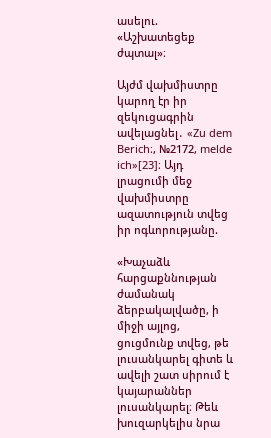ասելու. «Աշխատեցեք ժպտալ»։

Այժմ վախմիստրը կարող էր իր զեկուցագրին ավելացնել․ «Zu dem Berich։, №2172, melde ich»[23]։ Այդ լրացումի մեջ վախմիստրը ազատություն տվեց իր ոգևորությանը.

«Խաչաձև հարցաքննության ժամանակ ձերբակալվածը, ի միջի այլոց, ցուցմունք տվեց, թե լուսանկարել գիտե և ավելի շատ սիրում է կայարաններ լուսանկարել։ Թեև խուզարկելիս նրա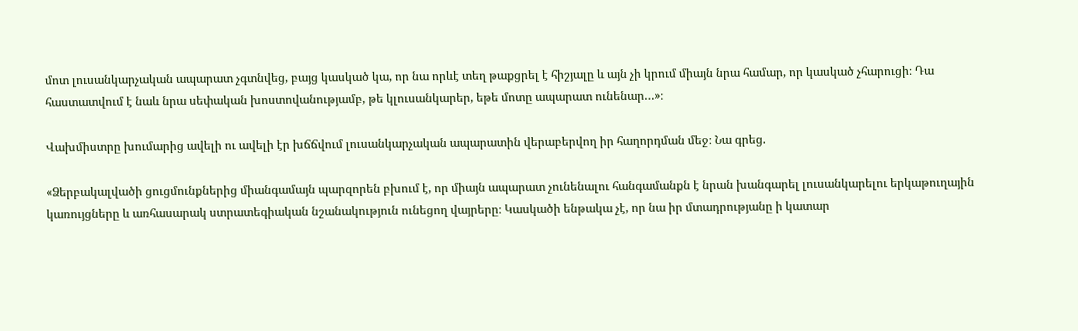մոտ լուսանկարչական ապարատ չգտնվեց, բայց կասկած կա, որ նա որևէ տեղ թաքցրել է հիշյալը և այն չի կրում միայն նրա համար, որ կասկած չհարուցի։ Դա հաստատվում է նաև նրա սեփական խոստովանությամբ, թե կլուսանկարեր, եթե մոտը ապարատ ունենար…»։

Վախմիստրը խումարից ավելի ու ավելի էր խճճվում լուսանկարչական ապարատին վերաբերվող իր հաղորդման մեջ։ Նա գրեց.

«Ձերբակալվածի ցուցմունքներից միանգամայն պարզորեն բխում է, որ միայն ապարատ չունենալու հանգամանքն է նրան խանգարել լուսանկարելու երկաթուղային կառույցները և առհասարակ ստրատեգիական նշանակություն ունեցող վայրերը։ Կասկածի ենթակա չէ, որ նա իր մտադրությանը ի կատար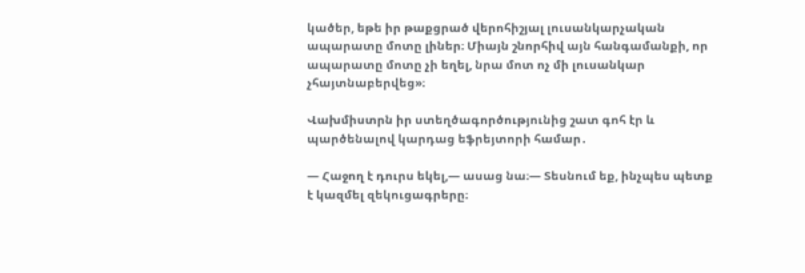կածեր, եթե իր թաքցրած վերոհիշյալ լուսանկարչական ապարատը մոտը լիներ։ Միայն շնորհիվ այն հանգամանքի, որ ապարատը մոտը չի եղել, նրա մոտ ոչ մի լուսանկար չհայտնաբերվեց»։

Վախմիստրն իր ստեղծագործությունից շատ գոհ էր և պարծենալով կարդաց եֆրեյտորի համար․

— Հաջող է դուրս եկել,— ասաց նա։— Տեսնում եք, ինչպես պետք է կազմել զեկուցագրերը։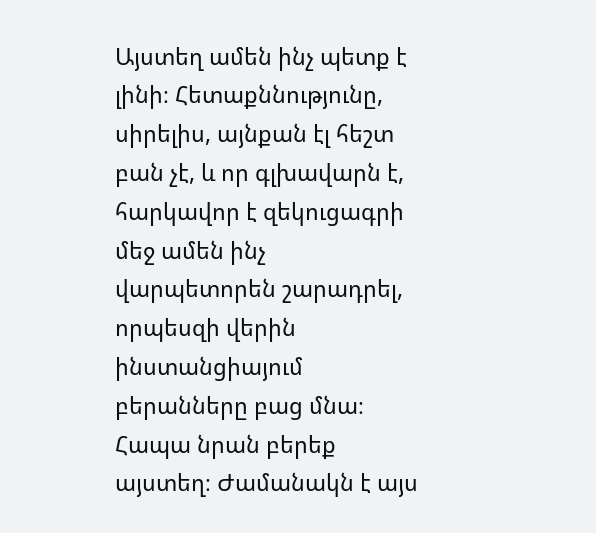Այստեղ ամեն ինչ պետք է լինի։ Հետաքննությունը, սիրելիս, այնքան էլ հեշտ բան չէ, և որ գլխավարն է, հարկավոր է զեկուցագրի մեջ ամեն ինչ վարպետորեն շարադրել, որպեսզի վերին ինստանցիայում բերանները բաց մնա։ Հապա նրան բերեք այստեղ։ Ժամանակն է այս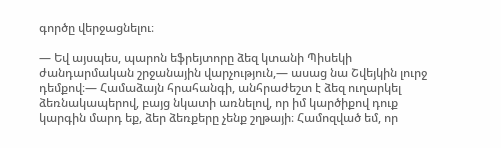գործը վերջացնելու։

— Եվ այսպես, պարոն եֆրեյտորը ձեզ կտանի Պիսեկի ժանդարմական շրջանային վարչություն,— ասաց նա Շվեյկին լուրջ դեմքով։— Համաձայն հրահանգի, անհրաժեշտ է ձեզ ուղարկել ձեռնակապերով, բայց նկատի առնելով, որ իմ կարծիքով դուք կարգին մարդ եք, ձեր ձեռքերը չենք շղթայի։ Համոզված եմ, որ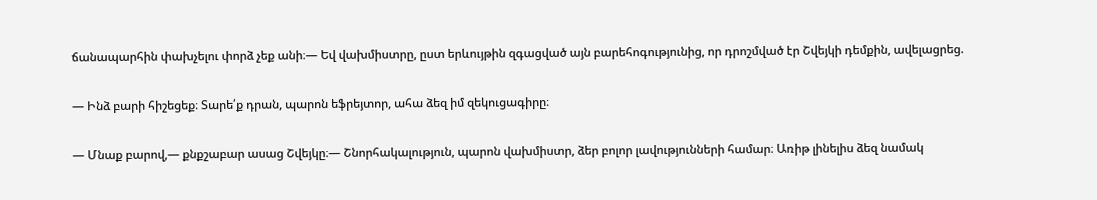ճանապարհին փախչելու փորձ չեք անի։— Եվ վախմիստրը, ըստ երևույթին զգացված այն բարեհոգությունից, որ դրոշմված էր Շվեյկի դեմքին, ավելացրեց.

— Ինձ բարի հիշեցեք։ Տարե՛ք դրան, պարոն եֆրեյտոր, ահա ձեզ իմ զեկուցագիրը։

— Մնաք բարով,— քնքշաբար ասաց Շվեյկը։— Շնորհակալություն, պարոն վախմիստր, ձեր բոլոր լավությունների համար։ Առիթ լինելիս ձեզ նամակ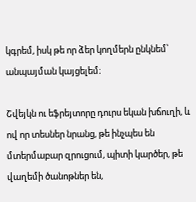կգրեմ, իսկ թե որ ձեր կողմերն ընկնեմ՝ անպայման կայցելեմ։

Շվեյկն ու եֆրեյտորը դուրս եկան խճուղի, և ով որ տեսներ նրանց, թե ինչպես են մտերմաբար զրուցում, պիտի կարծեր, թե վաղեմի ծանոթներ են,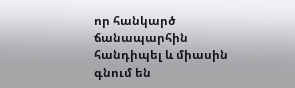որ հանկարծ ճանապարհին հանդիպել և միասին գնում են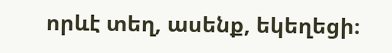որևէ տեղ, ասենք, եկեղեցի։